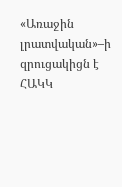«Առաջին լրատվական»–ի զրուցակիցն է ՀԱԿԿ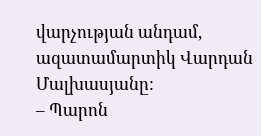վարչության անդամ, ազատամարտիկ Վարդան Մալխասյանը:
– Պարոն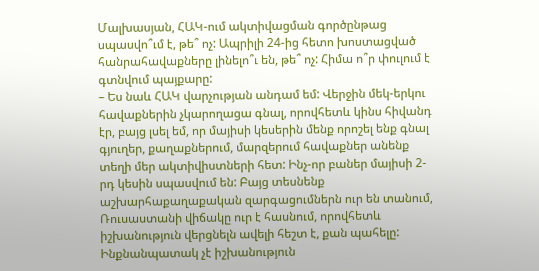Մալխասյան, ՀԱԿ-ում ակտիվացման գործընթաց սպասվո՞ւմ է, թե՞ ոչ: Ապրիլի 24-ից հետո խոստացված հանրահավաքները լինելո՞ւ են, թե՞ ոչ: Հիմա ո՞ր փուլում է գտնվում պայքարը:
– Ես նաև ՀԱԿ վարչության անդամ եմ: Վերջին մեկ-երկու հավաքներին չկարողացա գնալ, որովհետև կինս հիվանդ էր, բայց լսել եմ, որ մայիսի կեսերին մենք որոշել ենք գնալ գյուղեր, քաղաքներում, մարզերում հավաքներ անենք տեղի մեր ակտիվիստների հետ: Ինչ-որ բաներ մայիսի 2-րդ կեսին սպասվում են: Բայց տեսնենք աշխարհաքաղաքական զարգացումներն ուր են տանում, Ռուսաստանի վիճակը ուր է հասնում, որովհետև իշխանություն վերցնելն ավելի հեշտ է, քան պահելը: Ինքնանպատակ չէ իշխանություն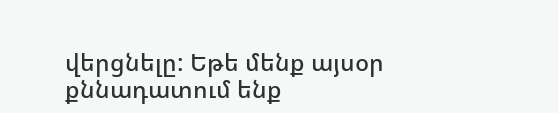վերցնելը: Եթե մենք այսօր քննադատում ենք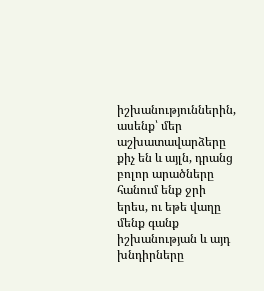իշխանություններին, ասենք՝ մեր աշխատավարձերը քիչ են և այլն, դրանց բոլոր արածները հանում ենք ջրի երես, ու եթե վաղը մենք գանք իշխանության և այդ խնդիրները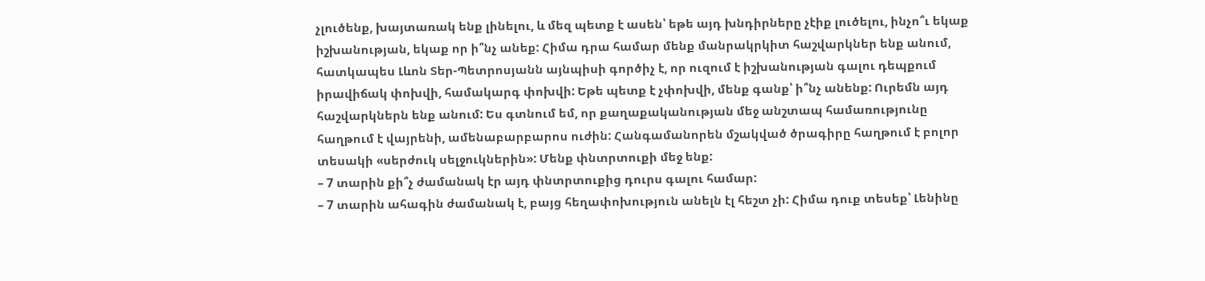չլուծենք, խայտառակ ենք լինելու, և մեզ պետք է ասեն՝ եթե այդ խնդիրները չէիք լուծելու, ինչո՞ւ եկաք իշխանության, եկաք որ ի՞նչ անեք: Հիմա դրա համար մենք մանրակրկիտ հաշվարկներ ենք անում, հատկապես Լևոն Տեր-Պետրոսյանն այնպիսի գործիչ է, որ ուզում է իշխանության գալու դեպքում իրավիճակ փոխվի, համակարգ փոխվի: Եթե պետք է չփոխվի, մենք գանք՝ ի՞նչ անենք: Ուրեմն այդ հաշվարկներն ենք անում: Ես գտնում եմ, որ քաղաքականության մեջ անշտապ համառությունը հաղթում է վայրենի, ամենաբարբարոս ուժին: Հանգամանորեն մշակված ծրագիրը հաղթում է բոլոր տեսակի «սերժուկ սելջուկներին»: Մենք փնտրտուքի մեջ ենք:
– 7 տարին քի՞չ ժամանակ էր այդ փնտրտուքից դուրս գալու համար:
– 7 տարին ահագին ժամանակ է, բայց հեղափոխություն անելն էլ հեշտ չի: Հիմա դուք տեսեք՝ Լենինը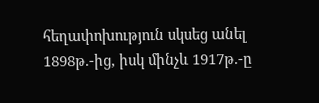հեղափոխություն սկսեց անել 1898թ.-ից, իսկ մինչև 1917թ.-ը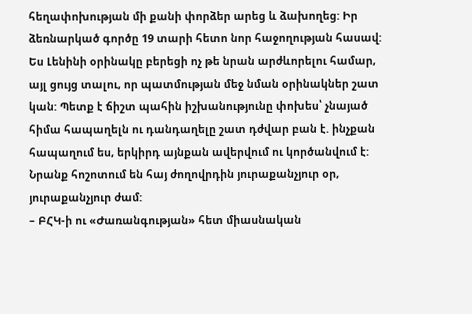հեղափոխության մի քանի փորձեր արեց և ձախողեց: Իր ձեռնարկած գործը 19 տարի հետո նոր հաջողության հասավ: Ես Լենինի օրինակը բերեցի ոչ թե նրան արժևորելու համար, այլ ցույց տալու, որ պատմության մեջ նման օրինակներ շատ կան: Պետք է ճիշտ պահին իշխանությունը փոխես՝ չնայած հիմա հապաղելն ու դանդաղելը շատ դժվար բան է. ինչքան հապաղում ես, երկիրդ այնքան ավերվում ու կործանվում է: Նրանք հոշոտում են հայ ժողովրդին յուրաքանչյուր օր, յուրաքանչյուր ժամ:
– ԲՀԿ-ի ու «Ժառանգության» հետ միասնական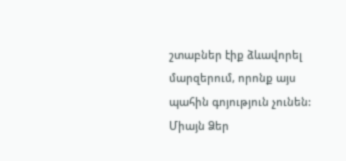շտաբներ էիք ձևավորել մարզերում, որոնք այս պահին գոյություն չունեն: Միայն Ձեր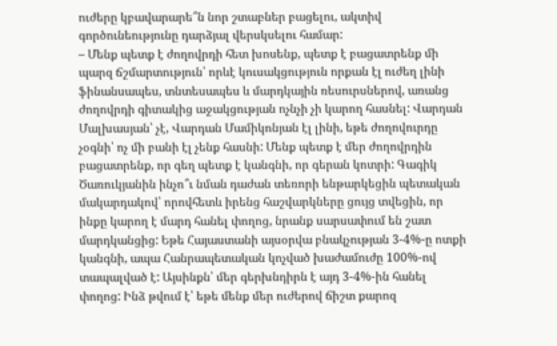ուժերը կբավարարե՞ն նոր շտաբներ բացելու, ակտիվ գործունեությունը դարձյալ վերսկսելու համար:
– Մենք պետք է ժողովրդի հետ խոսենք, պետք է բացատրենք մի պարզ ճշմարտություն՝ որևէ կուսակցություն որքան էլ ուժեղ լինի ֆինանսապես, տնտեսապես և մարդկային ռեսուրսներով, առանց ժողովրդի գիտակից աջակցության ոչնչի չի կարող հասնել: Վարդան Մալխասյան՝ չէ, Վարդան Մամիկոնյան էլ լինի, եթե ժողովուրդը չօգնի՝ ոչ մի բանի էլ չենք հասնի: Մենք պետք է մեր ժողովրդին բացատրենք, որ գեղ պետք է կանգնի, որ գերան կոտրի: Գագիկ Ծառուկյանին ինչո՞ւ նման դաժան տեռորի ենթարկեցին պետական մակարդակով՝ որովհետև իրենց հաշվարկները ցույց տվեցին, որ ինքը կարող է մարդ հանել փողոց, նրանք սարսափում են շատ մարդկանցից: Եթե Հայաստանի այսօրվա բնակչության 3-4%-ը ոտքի կանգնի, ապա Հանրապետական կոչված խաժամուժը 100%-ով տապալված է: Այսինքն՝ մեր գերխնդիրն է այդ 3-4%-ին հանել փողոց: Ինձ թվում է՝ եթե մենք մեր ուժերով ճիշտ քարոզ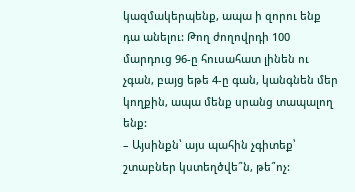կազմակերպենք, ապա ի զորու ենք դա անելու: Թող ժողովրդի 100 մարդուց 96-ը հուսահատ լինեն ու չգան, բայց եթե 4-ը գան, կանգնեն մեր կողքին, ապա մենք սրանց տապալող ենք:
– Այսինքն՝ այս պահին չգիտեք՝ շտաբներ կստեղծվե՞ն, թե՞ոչ: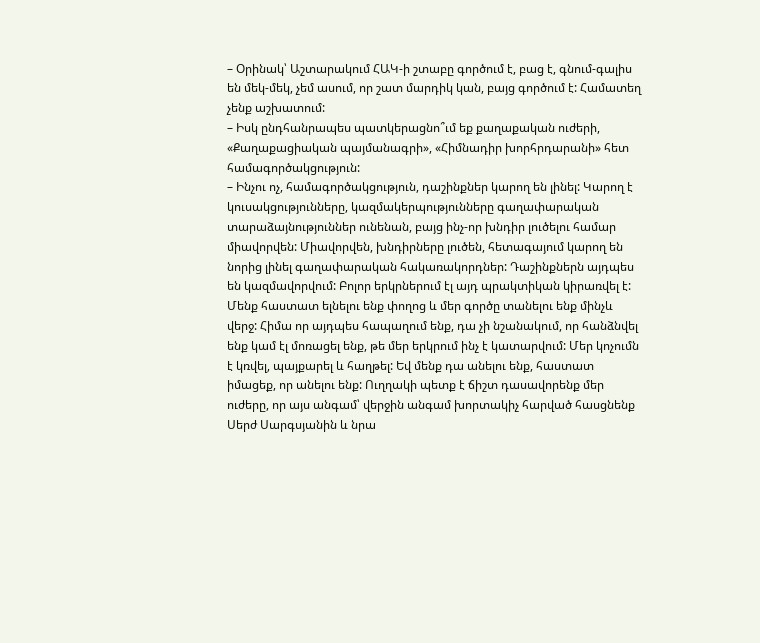– Օրինակ՝ Աշտարակում ՀԱԿ-ի շտաբը գործում է, բաց է, գնում-գալիս են մեկ-մեկ, չեմ ասում, որ շատ մարդիկ կան, բայց գործում է: Համատեղ չենք աշխատում:
– Իսկ ընդհանրապես պատկերացնո՞ւմ եք քաղաքական ուժերի, «Քաղաքացիական պայմանագրի», «Հիմնադիր խորհրդարանի» հետ համագործակցություն:
– Ինչու ոչ, համագործակցություն, դաշինքներ կարող են լինել: Կարող է կուսակցությունները, կազմակերպությունները գաղափարական տարաձայնություններ ունենան, բայց ինչ-որ խնդիր լուծելու համար միավորվեն: Միավորվեն, խնդիրները լուծեն, հետագայում կարող են նորից լինել գաղափարական հակառակորդներ: Դաշինքներն այդպես են կազմավորվում: Բոլոր երկրներում էլ այդ պրակտիկան կիրառվել է: Մենք հաստատ ելնելու ենք փողոց և մեր գործը տանելու ենք մինչև վերջ: Հիմա որ այդպես հապաղում ենք, դա չի նշանակում, որ հանձնվել ենք կամ էլ մոռացել ենք, թե մեր երկրում ինչ է կատարվում: Մեր կոչումն է կռվել, պայքարել և հաղթել: Եվ մենք դա անելու ենք, հաստատ իմացեք, որ անելու ենք: Ուղղակի պետք է ճիշտ դասավորենք մեր ուժերը, որ այս անգամ՝ վերջին անգամ խորտակիչ հարված հասցնենք Սերժ Սարգսյանին և նրա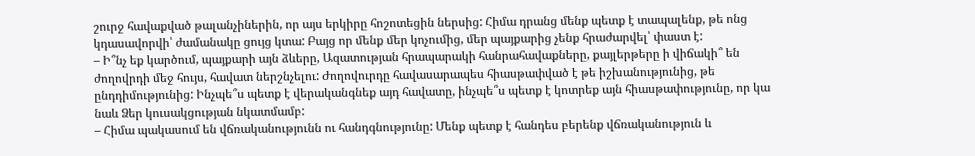շուրջ հավաքված թալանչիներին, որ այս երկիրը հոշոտեցին ներսից: Հիմա դրանց մենք պետք է տապալենք, թե ոնց կդասավորվի՝ ժամանակը ցույց կտա: Բայց որ մենք մեր կոչումից, մեր պայքարից չենք հրաժարվել՝ փաստ է:
– Ի՞նչ եք կարծում, պայքարի այն ձևերը, Ազատության հրապարակի հանրահավաքները, քայլերթերը ի վիճակի՞ են ժողովրդի մեջ հույս, հավատ ներշնչելու: Ժողովուրդը հավասարապես հիասթափված է թե իշխանությունից, թե ընդդիմությունից: Ինչպե՞ս պետք է վերականգնեք այդ հավատը, ինչպե՞ս պետք է կոտրեք այն հիասթափությունը, որ կա նաև Ձեր կուսակցության նկատմամբ:
– Հիմա պակասում են վճռականությունն ու հանդգնությունը: Մենք պետք է հանդես բերենք վճռականություն և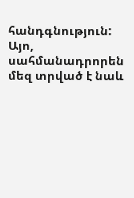հանդգնություն: Այո, սահմանադրորեն մեզ տրված է նաև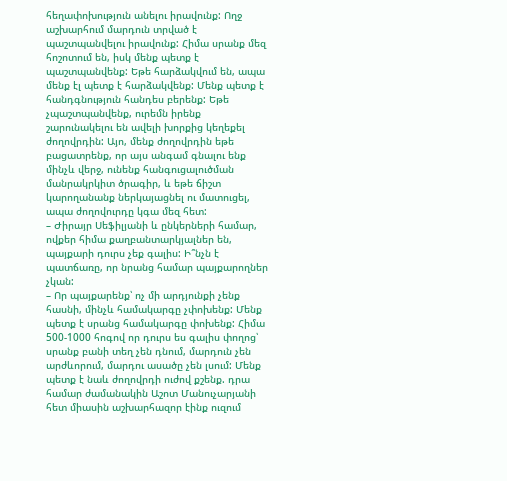հեղափոխություն անելու իրավունք: Ողջ աշխարհում մարդուն տրված է պաշտպանվելու իրավունք: Հիմա սրանք մեզ հոշոտում են, իսկ մենք պետք է պաշտպանվենք: Եթե հարձակվում են, ապա մենք էլ պետք է հարձակվենք: Մենք պետք է հանդգնություն հանդես բերենք: Եթե չպաշտպանվենք, ուրեմն իրենք շարունակելու են ավելի խորքից կեղեքել ժողովրդին: Այո, մենք ժողովրդին եթե բացատրենք, որ այս անգամ գնալու ենք մինչև վերջ, ունենք հանգուցալուծման մանրակրկիտ ծրագիր, և եթե ճիշտ կարողանանք ներկայացնել ու մատուցել, ապա ժողովուրդը կգա մեզ հետ:
– Ժիրայր Սեֆիլյանի և ընկերների համար, ովքեր հիմա քաղբանտարկյալներ են, պայքարի դուրս չեք գալիս: Ի՞նչն է պատճառը, որ նրանց համար պայքարողներ չկան:
– Որ պայքարենք՝ ոչ մի արդյունքի չենք հասնի, մինչև համակարգը չփոխենք: Մենք պետք է սրանց համակարգը փոխենք: Հիմա 500-1000 հոգով որ դուրս ես գալիս փողոց՝ սրանք բանի տեղ չեն դնում, մարդուն չեն արժևորում, մարդու ասածը չեն լսում: Մենք պետք է նաև ժողովրդի ուժով քշենք. դրա համար ժամանակին Աշոտ Մանուչարյանի հետ միասին աշխարհազոր էինք ուզում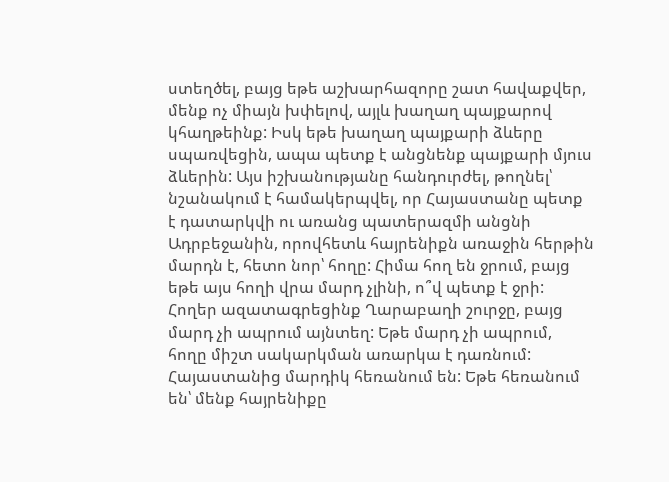ստեղծել, բայց եթե աշխարհազորը շատ հավաքվեր, մենք ոչ միայն խփելով, այլև խաղաղ պայքարով կհաղթեինք: Իսկ եթե խաղաղ պայքարի ձևերը սպառվեցին, ապա պետք է անցնենք պայքարի մյուս ձևերին: Այս իշխանությանը հանդուրժել, թողնել՝ նշանակում է համակերպվել, որ Հայաստանը պետք է դատարկվի ու առանց պատերազմի անցնի Ադրբեջանին, որովհետև հայրենիքն առաջին հերթին մարդն է, հետո նոր՝ հողը: Հիմա հող են ջրում, բայց եթե այս հողի վրա մարդ չլինի, ո՞վ պետք է ջրի: Հողեր ազատագրեցինք Ղարաբաղի շուրջը, բայց մարդ չի ապրում այնտեղ: Եթե մարդ չի ապրում, հողը միշտ սակարկման առարկա է դառնում: Հայաստանից մարդիկ հեռանում են: Եթե հեռանում են՝ մենք հայրենիքը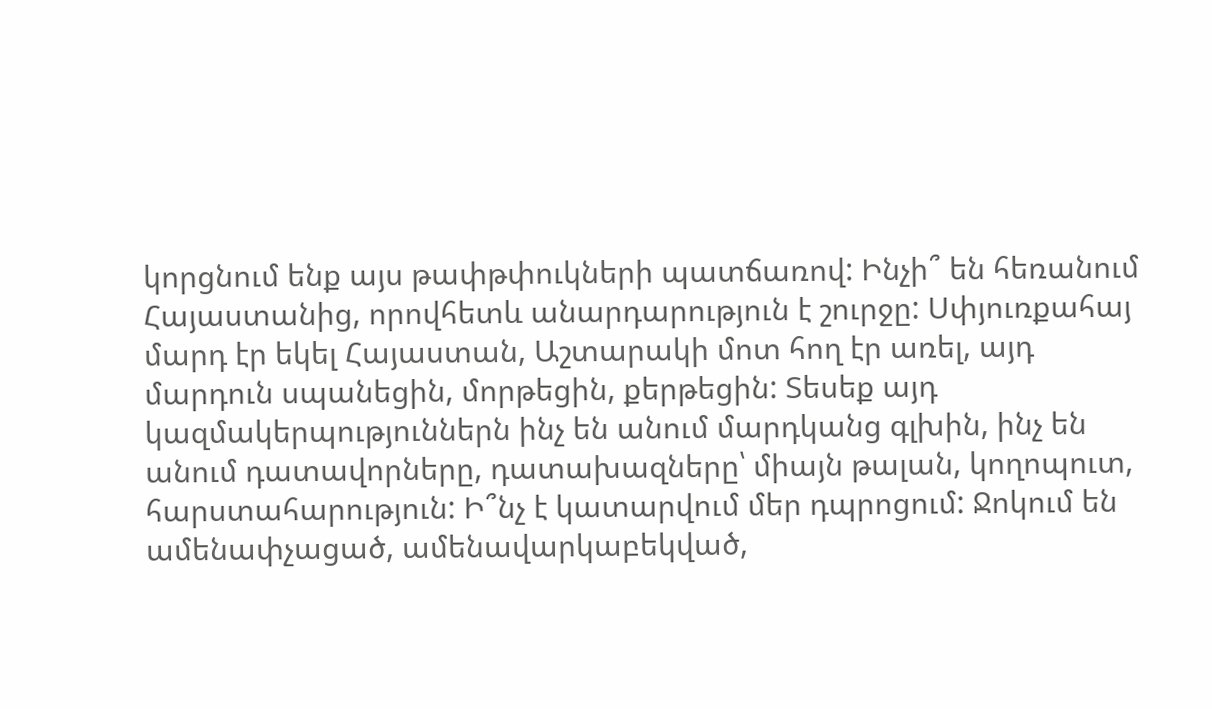կորցնում ենք այս թափթփուկների պատճառով: Ինչի՞ են հեռանում Հայաստանից, որովհետև անարդարություն է շուրջը: Սփյուռքահայ մարդ էր եկել Հայաստան, Աշտարակի մոտ հող էր առել, այդ մարդուն սպանեցին, մորթեցին, քերթեցին: Տեսեք այդ կազմակերպություններն ինչ են անում մարդկանց գլխին, ինչ են անում դատավորները, դատախազները՝ միայն թալան, կողոպուտ, հարստահարություն: Ի՞նչ է կատարվում մեր դպրոցում: Ջոկում են ամենափչացած, ամենավարկաբեկված,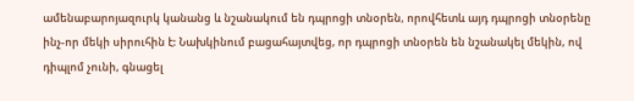ամենաբարոյազուրկ կանանց և նշանակում են դպրոցի տնօրեն, որովհետև այդ դպրոցի տնօրենը ինչ-որ մեկի սիրուհին է: Նախկինում բացահայտվեց, որ դպրոցի տնօրեն են նշանակել մեկին, ով դիպլոմ չունի, գնացել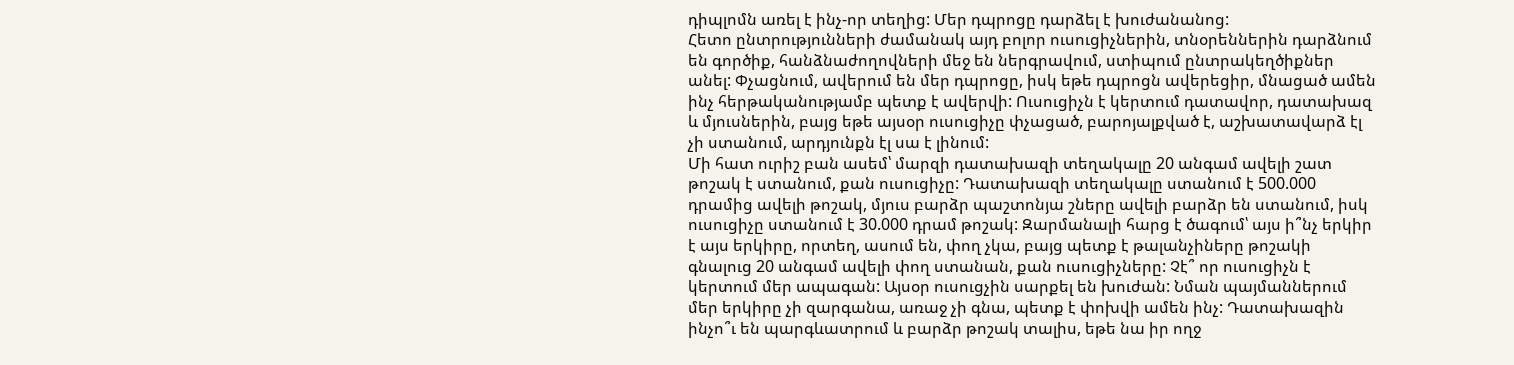դիպլոմն առել է ինչ-որ տեղից: Մեր դպրոցը դարձել է խուժանանոց:
Հետո ընտրությունների ժամանակ այդ բոլոր ուսուցիչներին, տնօրեններին դարձնում են գործիք, հանձնաժողովների մեջ են ներգրավում, ստիպում ընտրակեղծիքներ անել: Փչացնում, ավերում են մեր դպրոցը, իսկ եթե դպրոցն ավերեցիր, մնացած ամեն ինչ հերթականությամբ պետք է ավերվի: Ուսուցիչն է կերտում դատավոր, դատախազ և մյուսներին, բայց եթե այսօր ուսուցիչը փչացած, բարոյալքված է, աշխատավարձ էլ չի ստանում, արդյունքն էլ սա է լինում:
Մի հատ ուրիշ բան ասեմ՝ մարզի դատախազի տեղակալը 20 անգամ ավելի շատ թոշակ է ստանում, քան ուսուցիչը: Դատախազի տեղակալը ստանում է 500.000 դրամից ավելի թոշակ, մյուս բարձր պաշտոնյա շները ավելի բարձր են ստանում, իսկ ուսուցիչը ստանում է 30.000 դրամ թոշակ: Զարմանալի հարց է ծագում՝ այս ի՞նչ երկիր է այս երկիրը, որտեղ, ասում են, փող չկա, բայց պետք է թալանչիները թոշակի գնալուց 20 անգամ ավելի փող ստանան, քան ուսուցիչները: Չէ՞ որ ուսուցիչն է կերտում մեր ապագան: Այսօր ուսուցչին սարքել են խուժան: Նման պայմաններում մեր երկիրը չի զարգանա, առաջ չի գնա, պետք է փոխվի ամեն ինչ: Դատախազին ինչո՞ւ են պարգևատրում և բարձր թոշակ տալիս, եթե նա իր ողջ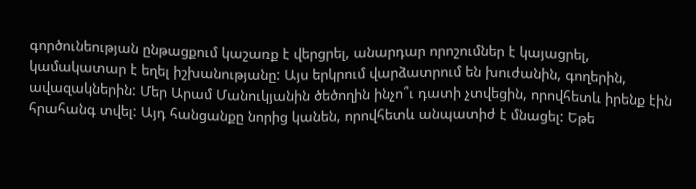գործունեության ընթացքում կաշառք է վերցրել, անարդար որոշումներ է կայացրել, կամակատար է եղել իշխանությանը: Այս երկրում վարձատրում են խուժանին, գողերին, ավազակներին: Մեր Արամ Մանուկյանին ծեծողին ինչո՞ւ դատի չտվեցին, որովհետև իրենք էին հրահանգ տվել: Այդ հանցանքը նորից կանեն, որովհետև անպատիժ է մնացել: Եթե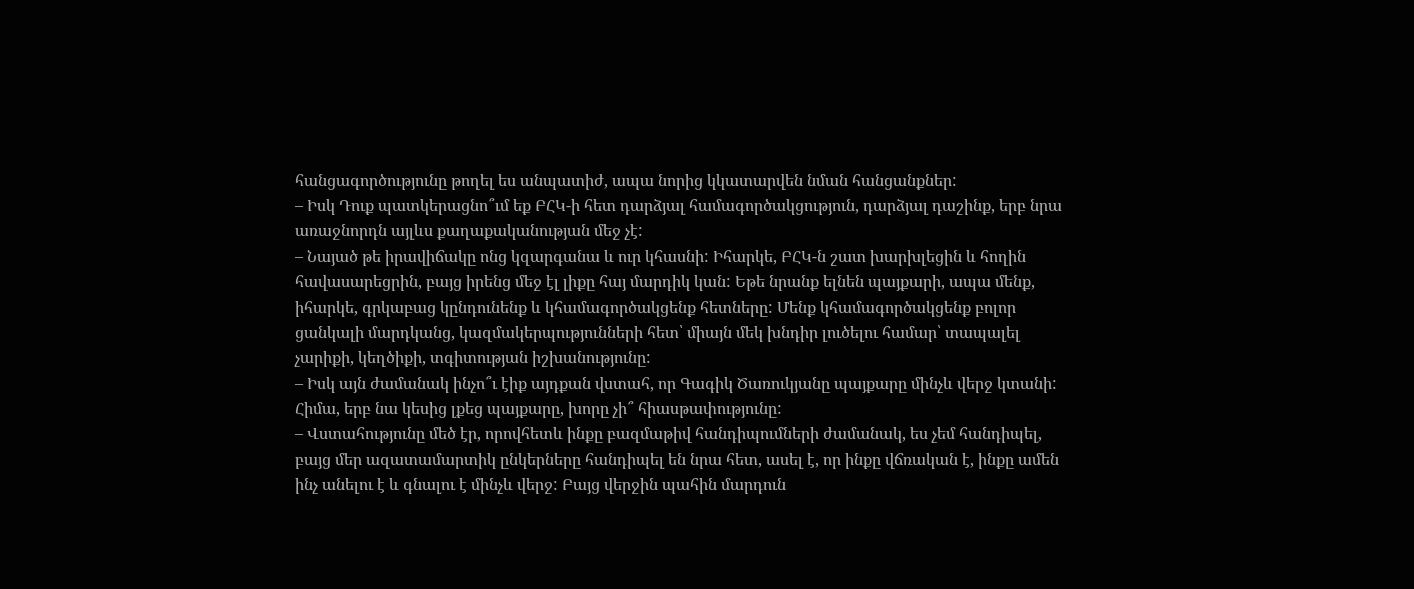հանցագործությունը թողել ես անպատիժ, ապա նորից կկատարվեն նման հանցանքներ:
– Իսկ Դուք պատկերացնո՞ւմ եք ԲՀԿ-ի հետ դարձյալ համագործակցություն, դարձյալ դաշինք, երբ նրա առաջնորդն այլևս քաղաքականության մեջ չէ:
– Նայած թե իրավիճակը ոնց կզարգանա և ուր կհասնի: Իհարկե, ԲՀԿ-ն շատ խարխլեցին և հողին հավասարեցրին, բայց իրենց մեջ էլ լիքը հայ մարդիկ կան: Եթե նրանք ելնեն պայքարի, ապա մենք, իհարկե, գրկաբաց կընդունենք և կհամագործակցենք հետները: Մենք կհամագործակցենք բոլոր ցանկալի մարդկանց, կազմակերպությունների հետ՝ միայն մեկ խնդիր լուծելու համար՝ տապալել չարիքի, կեղծիքի, տգիտության իշխանությունը:
– Իսկ այն ժամանակ ինչո՞ւ էիք այդքան վստահ, որ Գագիկ Ծառուկյանը պայքարը մինչև վերջ կտանի: Հիմա, երբ նա կեսից լքեց պայքարը, խորը չի՞ հիասթափությունը:
– Վստահությունը մեծ էր, որովհետև ինքը բազմաթիվ հանդիպումների ժամանակ, ես չեմ հանդիպել, բայց մեր ազատամարտիկ ընկերները հանդիպել են նրա հետ, ասել է, որ ինքը վճռական է, ինքը ամեն ինչ անելու է և գնալու է մինչև վերջ: Բայց վերջին պահին մարդուն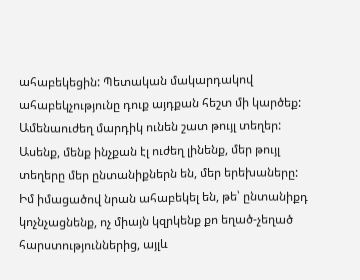ահաբեկեցին: Պետական մակարդակով ահաբեկչությունը դուք այդքան հեշտ մի կարծեք: Ամենաուժեղ մարդիկ ունեն շատ թույլ տեղեր: Ասենք, մենք ինչքան էլ ուժեղ լինենք, մեր թույլ տեղերը մեր ընտանիքներն են, մեր երեխաները: Իմ իմացածով նրան ահաբեկել են, թե՝ ընտանիքդ կոչնչացնենք, ոչ միայն կզրկենք քո եղած-չեղած հարստություններից, այլև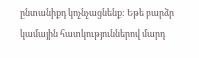ընտանիքդ կոչնչացնենք: Եթե բարձր կամային հատկություններով մարդ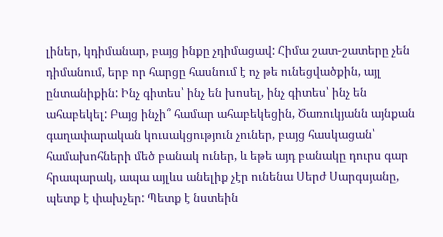լիներ, կդիմանար, բայց ինքը չդիմացավ: Հիմա շատ-շատերը չեն դիմանում, երբ որ հարցը հասնում է ոչ թե ունեցվածքին, այլ ընտանիքին: Ինչ գիտես՝ ինչ են խոսել, ինչ գիտես՝ ինչ են ահաբեկել: Բայց ինչի՞ համար ահաբեկեցին, Ծառուկյանն այնքան գաղափարական կուսակցություն չուներ, բայց հասկացան՝ համախոհների մեծ բանակ ուներ, և եթե այդ բանակը դուրս գար հրապարակ, ապա այլևս անելիք չէր ունենա Սերժ Սարգսյանը, պետք է փախչեր: Պետք է նստեին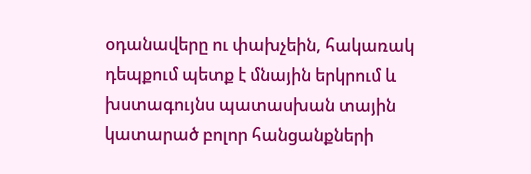օդանավերը ու փախչեին, հակառակ դեպքում պետք է մնային երկրում և խստագույնս պատասխան տային կատարած բոլոր հանցանքների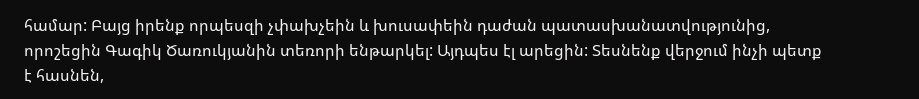համար: Բայց իրենք որպեսզի չփախչեին և խուսափեին դաժան պատասխանատվությունից, որոշեցին Գագիկ Ծառուկյանին տեռորի ենթարկել: Այդպես էլ արեցին: Տեսնենք վերջում ինչի պետք է հասնեն,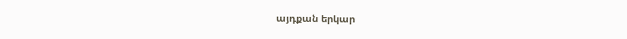այդքան երկար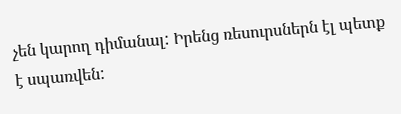չեն կարող դիմանալ: Իրենց ռեսուրսներն էլ պետք է սպառվեն: